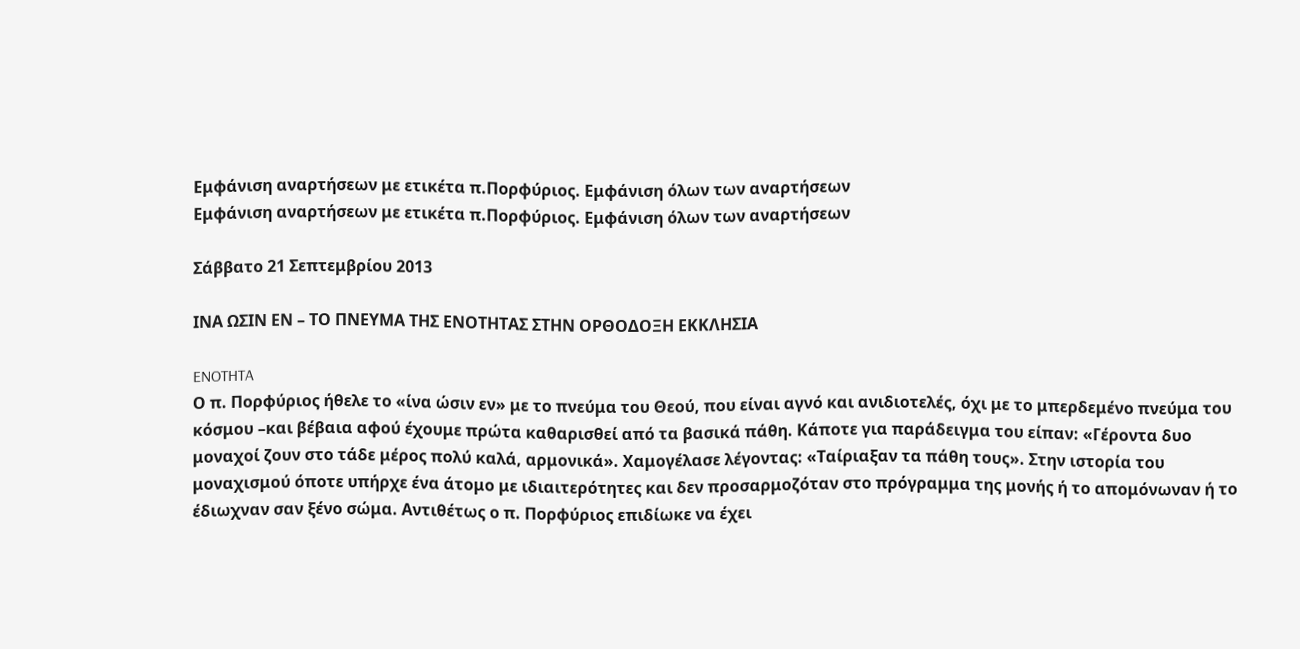Εμφάνιση αναρτήσεων με ετικέτα π.Πορφύριος. Εμφάνιση όλων των αναρτήσεων
Εμφάνιση αναρτήσεων με ετικέτα π.Πορφύριος. Εμφάνιση όλων των αναρτήσεων

Σάββατο 21 Σεπτεμβρίου 2013

ΙΝΑ ΩΣΙΝ ΕΝ – ΤΟ ΠΝΕΥΜΑ ΤΗΣ ΕΝΟΤΗΤΑΣ ΣΤΗΝ ΟΡΘΟΔΟΞΗ ΕΚΚΛΗΣΙΑ

ENOTHTA
Ο π. Πορφύριος ήθελε το «ίνα ώσιν εν» με το πνεύμα του Θεού, που είναι αγνό και ανιδιοτελές, όχι με το μπερδεμένο πνεύμα του κόσμου –και βέβαια αφού έχουμε πρώτα καθαρισθεί από τα βασικά πάθη. Κάποτε για παράδειγμα του είπαν: «Γέροντα δυο μοναχοί ζουν στο τάδε μέρος πολύ καλά, αρμονικά». Χαμογέλασε λέγοντας: «Ταίριαξαν τα πάθη τους». Στην ιστορία του μοναχισμού όποτε υπήρχε ένα άτομο με ιδιαιτερότητες και δεν προσαρμοζόταν στο πρόγραμμα της μονής ή το απομόνωναν ή το έδιωχναν σαν ξένο σώμα. Αντιθέτως ο π. Πορφύριος επιδίωκε να έχει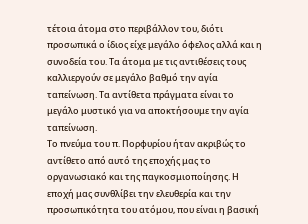τέτοια άτομα στο περιβάλλον του, διότι προσωπικά ο ίδιος είχε μεγάλο όφελος αλλά και η συνοδεία του. Τα άτομα με τις αντιθέσεις τους καλλιεργούν σε μεγάλο βαθμό την αγία ταπείνωση. Τα αντίθετα πράγματα είναι το μεγάλο μυστικό για να αποκτήσουμε την αγία ταπείνωση.
Το πνεύμα του π. Πορφυρίου ήταν ακριβώς το αντίθετο από αυτό της εποχής μας το οργανωσιακό και της παγκοσμιοποίησης. Η εποχή μας συνθλίβει την ελευθερία και την προσωπικότητα του ατόμου, που είναι η βασική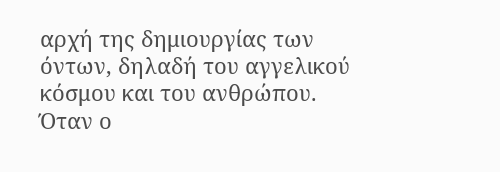αρχή της δημιουργίας των όντων, δηλαδή του αγγελικού κόσμου και του ανθρώπου.
Όταν ο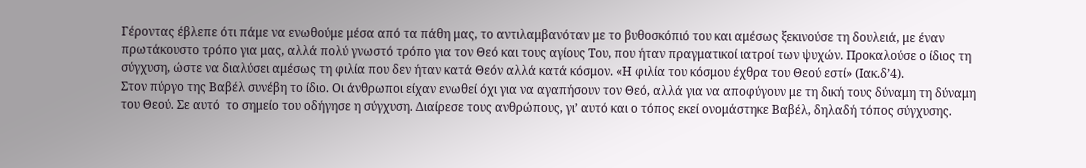Γέροντας έβλεπε ότι πάμε να ενωθούμε μέσα από τα πάθη μας, το αντιλαμβανόταν με το βυθοσκόπιό του και αμέσως ξεκινούσε τη δουλειά, με έναν πρωτάκουστο τρόπο για μας, αλλά πολύ γνωστό τρόπο για τον Θεό και τους αγίους Του, που ήταν πραγματικοί ιατροί των ψυχών. Προκαλούσε ο ίδιος τη σύγχυση, ώστε να διαλύσει αμέσως τη φιλία που δεν ήταν κατά Θεόν αλλά κατά κόσμον. «Η φιλία του κόσμου έχθρα του Θεού εστί» (Ιακ.δ’4).
Στον πύργο της Βαβέλ συνέβη το ίδιο. Οι άνθρωποι είχαν ενωθεί όχι για να αγαπήσουν τον Θεό, αλλά για να αποφύγουν με τη δική τους δύναμη τη δύναμη του Θεού. Σε αυτό  το σημείο του οδήγησε η σύγχυση. Διαίρεσε τους ανθρώπους, γι’ αυτό και ο τόπος εκεί ονομάστηκε Βαβέλ, δηλαδή τόπος σύγχυσης.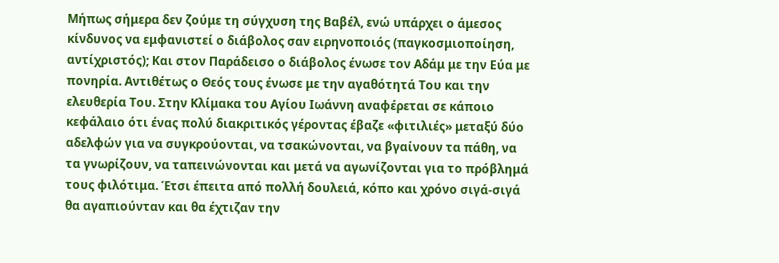Μήπως σήμερα δεν ζούμε τη σύγχυση της Βαβέλ, ενώ υπάρχει ο άμεσος κίνδυνος να εμφανιστεί ο διάβολος σαν ειρηνοποιός (παγκοσμιοποίηση, αντίχριστός); Και στον Παράδεισο ο διάβολος ένωσε τον Αδάμ με την Εύα με πονηρία. Αντιθέτως ο Θεός τους ένωσε με την αγαθότητά Του και την ελευθερία Του. Στην Κλίμακα του Αγίου Ιωάννη αναφέρεται σε κάποιο κεφάλαιο ότι ένας πολύ διακριτικός γέροντας έβαζε «φιτιλιές» μεταξύ δύο αδελφών για να συγκρούονται, να τσακώνονται, να βγαίνουν τα πάθη, να τα γνωρίζουν, να ταπεινώνονται και μετά να αγωνίζονται για το πρόβλημά τους φιλότιμα. Έτσι έπειτα από πολλή δουλειά, κόπο και χρόνο σιγά-σιγά θα αγαπιούνταν και θα έχτιζαν την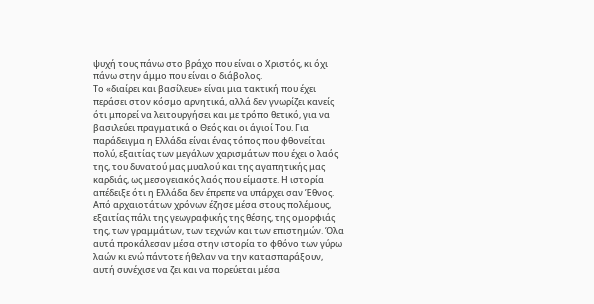ψυχή τους πάνω στο βράχο που είναι ο Χριστός, κι όχι πάνω στην άμμο που είναι ο διάβολος.
Το «διαίρει και βασίλευε» είναι μια τακτική που έχει περάσει στον κόσμο αρνητικά, αλλά δεν γνωρίζει κανείς ότι μπορεί να λειτουργήσει και με τρόπο θετικό, για να βασιλεύει πραγματικά ο Θεός και οι άγιοί Του. Για παράδειγμα η Ελλάδα είναι ένας τόπος που φθονείται πολύ, εξαιτίας των μεγάλων χαρισμάτων που έχει ο λαός της, του δυνατού μας μυαλού και της αγαπητικής μας καρδιάς, ως μεσογειακός λαός που είμαστε. Η ιστορία απέδειξε ότι η Ελλάδα δεν έπρεπε να υπάρχει σαν Έθνος. Από αρχαιοτάτων χρόνων έζησε μέσα στους πολέμους, εξαιτίας πάλι της γεωγραφικής της θέσης, της ομορφιάς της, των γραμμάτων, των τεχνών και των επιστημών. Όλα αυτά προκάλεσαν μέσα στην ιστορία το φθόνο των γύρω λαών κι ενώ πάντοτε ήθελαν να την κατασπαράξουν, αυτή συνέχισε να ζει και να πορεύεται μέσα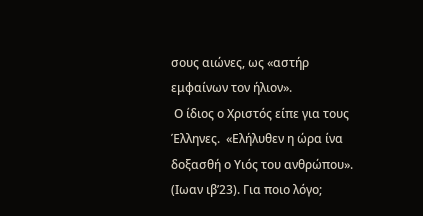σους αιώνες, ως «αστήρ εμφαίνων τον ήλιον».
 Ο ίδιος ο Χριστός είπε για τους Έλληνες.  «Ελήλυθεν η ώρα ίνα δοξασθή ο Υιός του ανθρώπου». (Ιωαν ιβ’23). Για ποιο λόγο;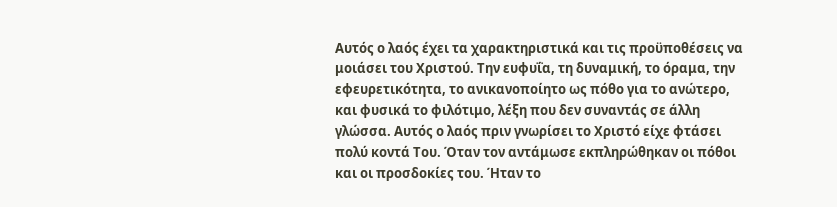Αυτός ο λαός έχει τα χαρακτηριστικά και τις προϋποθέσεις να μοιάσει του Χριστού. Την ευφυΐα, τη δυναμική, το όραμα, την εφευρετικότητα, το ανικανοποίητο ως πόθο για το ανώτερο, και φυσικά το φιλότιμο, λέξη που δεν συναντάς σε άλλη γλώσσα. Αυτός ο λαός πριν γνωρίσει το Χριστό είχε φτάσει πολύ κοντά Του. Όταν τον αντάμωσε εκπληρώθηκαν οι πόθοι και οι προσδοκίες του. Ήταν το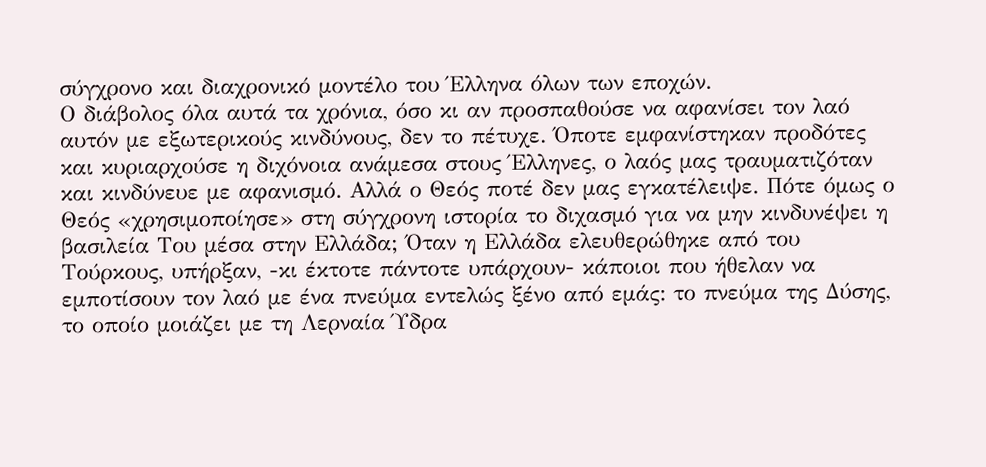σύγχρονο και διαχρονικό μοντέλο του Έλληνα όλων των εποχών.
Ο διάβολος όλα αυτά τα χρόνια, όσο κι αν προσπαθούσε να αφανίσει τον λαό αυτόν με εξωτερικούς κινδύνους, δεν το πέτυχε. Όποτε εμφανίστηκαν προδότες και κυριαρχούσε η διχόνοια ανάμεσα στους Έλληνες, ο λαός μας τραυματιζόταν και κινδύνευε με αφανισμό. Αλλά ο Θεός ποτέ δεν μας εγκατέλειψε. Πότε όμως ο Θεός «χρησιμοποίησε» στη σύγχρονη ιστορία το διχασμό για να μην κινδυνέψει η βασιλεία Του μέσα στην Ελλάδα; Όταν η Ελλάδα ελευθερώθηκε από του Τούρκους, υπήρξαν, -κι έκτοτε πάντοτε υπάρχουν- κάποιοι που ήθελαν να εμποτίσουν τον λαό με ένα πνεύμα εντελώς ξένο από εμάς: το πνεύμα της Δύσης, το οποίο μοιάζει με τη Λερναία Ύδρα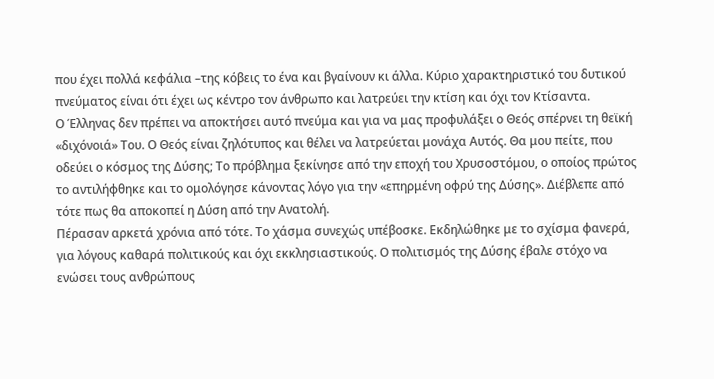που έχει πολλά κεφάλια –της κόβεις το ένα και βγαίνουν κι άλλα. Κύριο χαρακτηριστικό του δυτικού πνεύματος είναι ότι έχει ως κέντρο τον άνθρωπο και λατρεύει την κτίση και όχι τον Κτίσαντα.
Ο Έλληνας δεν πρέπει να αποκτήσει αυτό πνεύμα και για να μας προφυλάξει ο Θεός σπέρνει τη θεϊκή «διχόνοιά» Του. Ο Θεός είναι ζηλότυπος και θέλει να λατρεύεται μονάχα Αυτός. Θα μου πείτε, που οδεύει ο κόσμος της Δύσης; Το πρόβλημα ξεκίνησε από την εποχή του Χρυσοστόμου, ο οποίος πρώτος το αντιλήφθηκε και το ομολόγησε κάνοντας λόγο για την «επηρμένη οφρύ της Δύσης». Διέβλεπε από τότε πως θα αποκοπεί η Δύση από την Ανατολή.
Πέρασαν αρκετά χρόνια από τότε. Το χάσμα συνεχώς υπέβοσκε. Εκδηλώθηκε με το σχίσμα φανερά, για λόγους καθαρά πολιτικούς και όχι εκκλησιαστικούς. Ο πολιτισμός της Δύσης έβαλε στόχο να ενώσει τους ανθρώπους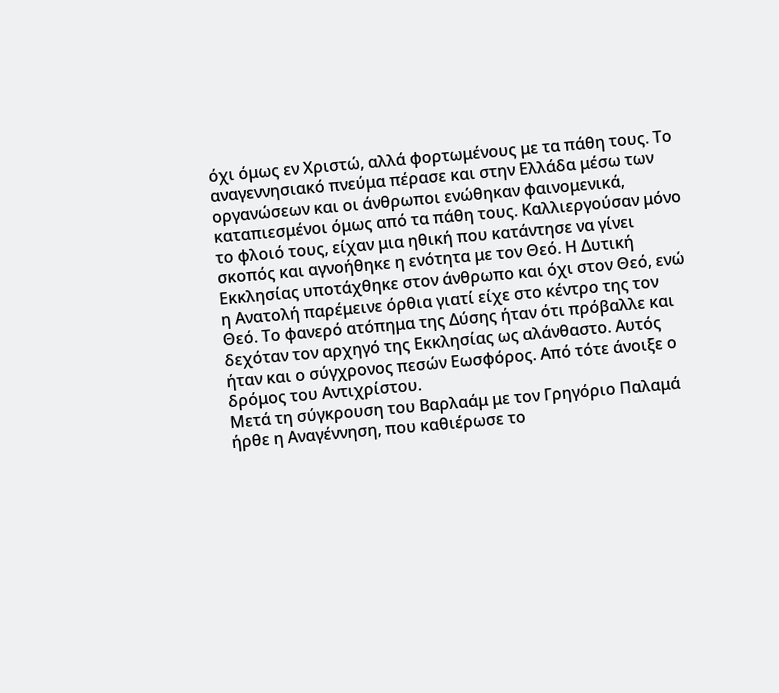όχι όμως εν Χριστώ, αλλά φορτωμένους με τα πάθη τους. Το αναγεννησιακό πνεύμα πέρασε και στην Ελλάδα μέσω των οργανώσεων και οι άνθρωποι ενώθηκαν φαινομενικά, καταπιεσμένοι όμως από τα πάθη τους. Καλλιεργούσαν μόνο το φλοιό τους, είχαν μια ηθική που κατάντησε να γίνει σκοπός και αγνοήθηκε η ενότητα με τον Θεό. Η Δυτική Εκκλησίας υποτάχθηκε στον άνθρωπο και όχι στον Θεό, ενώ η Ανατολή παρέμεινε όρθια γιατί είχε στο κέντρο της τον Θεό. Το φανερό ατόπημα της Δύσης ήταν ότι πρόβαλλε και δεχόταν τον αρχηγό της Εκκλησίας ως αλάνθαστο. Αυτός ήταν και ο σύγχρονος πεσών Εωσφόρος. Από τότε άνοιξε ο δρόμος του Αντιχρίστου.
Μετά τη σύγκρουση του Βαρλαάμ με τον Γρηγόριο Παλαμά ήρθε η Αναγέννηση, που καθιέρωσε το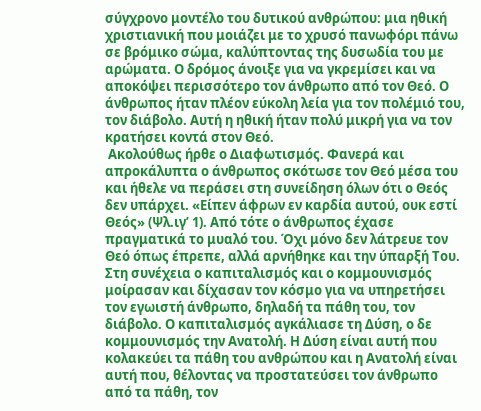σύγχρονο μοντέλο του δυτικού ανθρώπου: μια ηθική χριστιανική που μοιάζει με το χρυσό πανωφόρι πάνω σε βρόμικο σώμα, καλύπτοντας της δυσωδία του με αρώματα. Ο δρόμος άνοιξε για να γκρεμίσει και να αποκόψει περισσότερο τον άνθρωπο από τον Θεό. Ο άνθρωπος ήταν πλέον εύκολη λεία για τον πολέμιό του, τον διάβολο. Αυτή η ηθική ήταν πολύ μικρή για να τον κρατήσει κοντά στον Θεό.
 Ακολούθως ήρθε ο Διαφωτισμός. Φανερά και απροκάλυπτα ο άνθρωπος σκότωσε τον Θεό μέσα του και ήθελε να περάσει στη συνείδηση όλων ότι ο Θεός δεν υπάρχει. «Είπεν άφρων εν καρδία αυτού, ουκ εστί Θεός» (Ψλ.ιγ’ 1). Από τότε ο άνθρωπος έχασε πραγματικά το μυαλό του. Όχι μόνο δεν λάτρευε τον Θεό όπως έπρεπε, αλλά αρνήθηκε και την ύπαρξή Του.
Στη συνέχεια ο καπιταλισμός και ο κομμουνισμός μοίρασαν και δίχασαν τον κόσμο για να υπηρετήσει τον εγωιστή άνθρωπο, δηλαδή τα πάθη του, τον διάβολο. Ο καπιταλισμός αγκάλιασε τη Δύση, ο δε κομμουνισμός την Ανατολή. Η Δύση είναι αυτή που κολακεύει τα πάθη του ανθρώπου και η Ανατολή είναι  αυτή που, θέλοντας να προστατεύσει τον άνθρωπο από τα πάθη, τον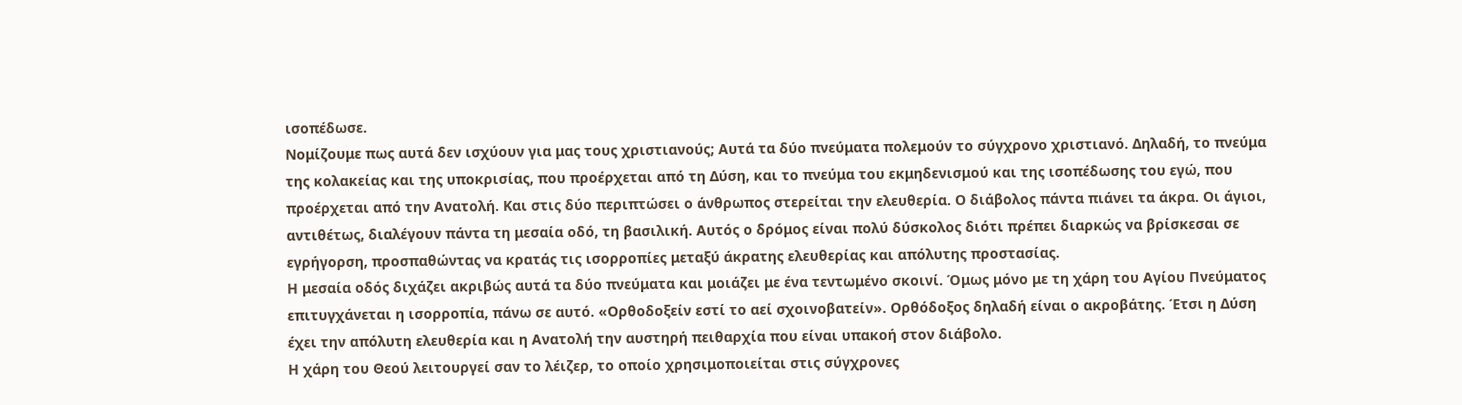ισοπέδωσε.
Νομίζουμε πως αυτά δεν ισχύουν για μας τους χριστιανούς; Αυτά τα δύο πνεύματα πολεμούν το σύγχρονο χριστιανό. Δηλαδή, το πνεύμα της κολακείας και της υποκρισίας, που προέρχεται από τη Δύση, και το πνεύμα του εκμηδενισμού και της ισοπέδωσης του εγώ, που προέρχεται από την Ανατολή. Και στις δύο περιπτώσει ο άνθρωπος στερείται την ελευθερία. Ο διάβολος πάντα πιάνει τα άκρα. Οι άγιοι, αντιθέτως, διαλέγουν πάντα τη μεσαία οδό, τη βασιλική. Αυτός ο δρόμος είναι πολύ δύσκολος διότι πρέπει διαρκώς να βρίσκεσαι σε εγρήγορση, προσπαθώντας να κρατάς τις ισορροπίες μεταξύ άκρατης ελευθερίας και απόλυτης προστασίας.
Η μεσαία οδός διχάζει ακριβώς αυτά τα δύο πνεύματα και μοιάζει με ένα τεντωμένο σκοινί. Όμως μόνο με τη χάρη του Αγίου Πνεύματος επιτυγχάνεται η ισορροπία, πάνω σε αυτό. «Ορθοδοξείν εστί το αεί σχοινοβατείν». Ορθόδοξος δηλαδή είναι ο ακροβάτης. Έτσι η Δύση έχει την απόλυτη ελευθερία και η Ανατολή την αυστηρή πειθαρχία που είναι υπακοή στον διάβολο.
Η χάρη του Θεού λειτουργεί σαν το λέιζερ, το οποίο χρησιμοποιείται στις σύγχρονες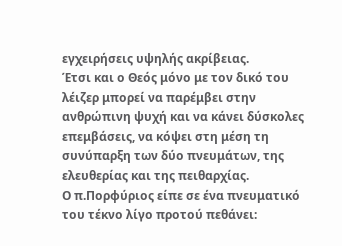εγχειρήσεις υψηλής ακρίβειας.
Έτσι και ο Θεός μόνο με τον δικό του λέιζερ μπορεί να παρέμβει στην ανθρώπινη ψυχή και να κάνει δύσκολες επεμβάσεις, να κόψει στη μέση τη συνύπαρξη των δύο πνευμάτων, της ελευθερίας και της πειθαρχίας.
Ο π.Πορφύριος είπε σε ένα πνευματικό του τέκνο λίγο προτού πεθάνει: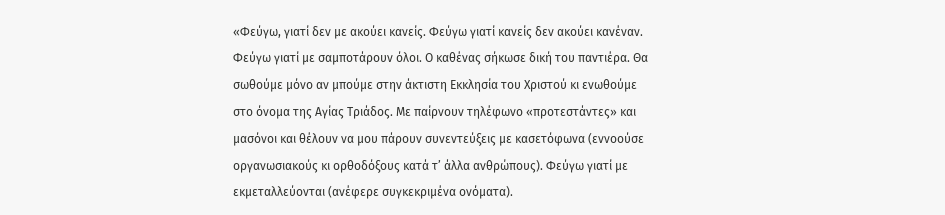«Φεύγω, γιατί δεν με ακούει κανείς. Φεύγω γιατί κανείς δεν ακούει κανέναν. Φεύγω γιατί με σαμποτάρουν όλοι. Ο καθένας σήκωσε δική του παντιέρα. Θα σωθούμε μόνο αν μπούμε στην άκτιστη Εκκλησία του Χριστού κι ενωθούμε στο όνομα της Αγίας Τριάδος. Με παίρνουν τηλέφωνο «προτεστάντες» και μασόνοι και θέλουν να μου πάρουν συνεντεύξεις με κασετόφωνα (εννοούσε οργανωσιακούς κι ορθοδόξους κατά τ’ άλλα ανθρώπους). Φεύγω γιατί με εκμεταλλεύονται (ανέφερε συγκεκριμένα ονόματα).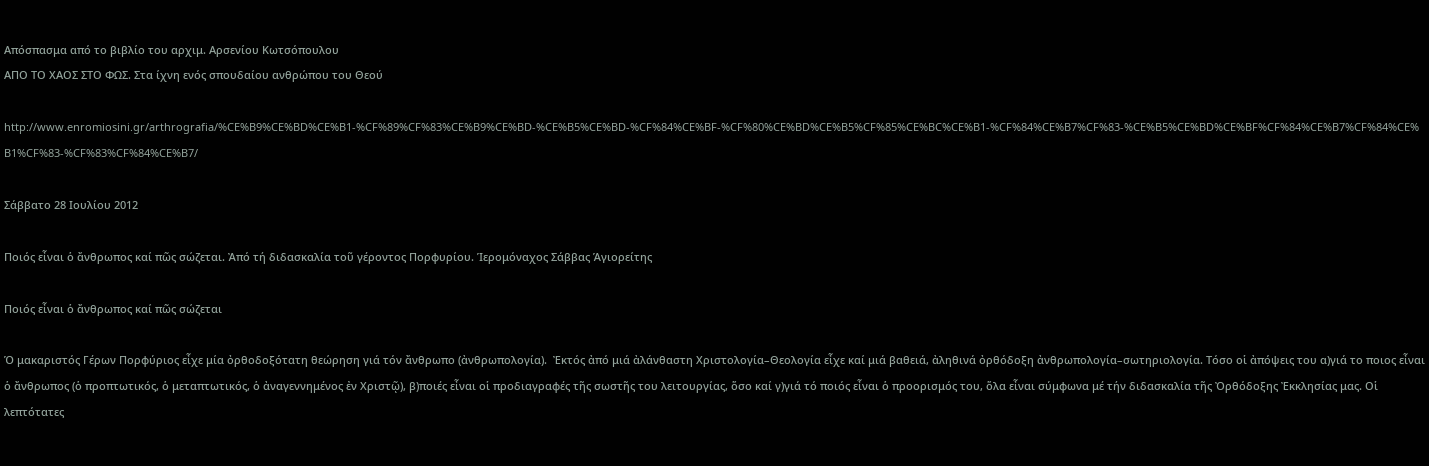Απόσπασμα από το βιβλίο του αρχιμ. Αρσενίου Κωτσόπουλου
ΑΠΟ ΤΟ ΧΑΟΣ ΣΤΟ ΦΩΣ. Στα ίχνη ενός σπουδαίου ανθρώπου του Θεού

http://www.enromiosini.gr/arthrografia/%CE%B9%CE%BD%CE%B1-%CF%89%CF%83%CE%B9%CE%BD-%CE%B5%CE%BD-%CF%84%CE%BF-%CF%80%CE%BD%CE%B5%CF%85%CE%BC%CE%B1-%CF%84%CE%B7%CF%83-%CE%B5%CE%BD%CE%BF%CF%84%CE%B7%CF%84%CE%B1%CF%83-%CF%83%CF%84%CE%B7/

Σάββατο 28 Ιουλίου 2012

Ποιός εἶναι ὁ ἄνθρωπος καί πῶς σώζεται. Ἀπό τή διδασκαλία τοῦ γέροντος Πορφυρίου. Ἱερομόναχος Σάββας Ἁγιορείτης

Ποιός εἶναι ὁ ἄνθρωπος καί πῶς σώζεται

Ὁ μακαριστός Γέρων Πορφύριος εἶχε μία ὀρθοδοξότατη θεώρηση γιά τόν ἄνθρωπο (ἀνθρωπολογία).  Ἐκτός ἀπό μιά ἀλάνθαστη Χριστολογία–Θεολογία εἶχε καί μιά βαθειά, ἀληθινά ὀρθόδοξη ἀνθρωπολογία–σωτηριολογία. Τόσο οἱ ἀπόψεις του α)γιά το ποιος εἶναι ὁ ἄνθρωπος (ὁ προπτωτικός, ὁ μεταπτωτικός, ὁ ἀναγεννημένος ἐν Χριστῷ), β)ποιές εἶναι οἱ προδιαγραφές τῆς σωστῆς του λειτουργίας, ὅσο καί γ)γιά τό ποιός εἶναι ὁ προορισμός του, ὅλα εἶναι σύμφωνα μέ τήν διδασκαλία τῆς Ὀρθόδοξης Ἐκκλησίας μας. Οἱ λεπτότατες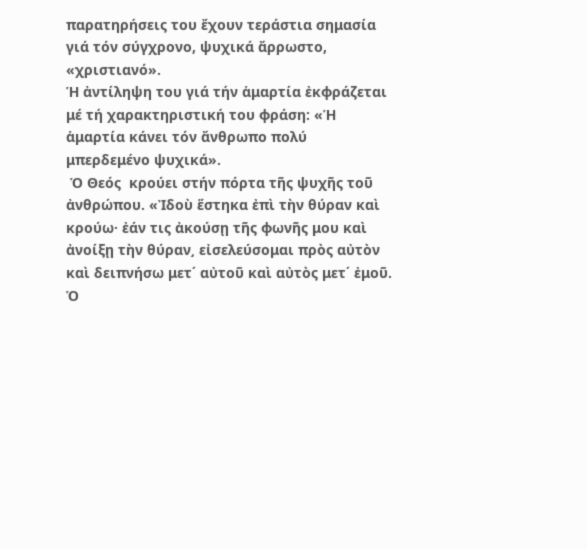παρατηρήσεις του ἔχουν τεράστια σημασία γιά τόν σύγχρονο, ψυχικά ἄρρωστο, «χριστιανό».
Ἡ ἀντίληψη του γιά τήν ἁμαρτία ἐκφράζεται μέ τή χαρακτηριστική του φράση: «Ἡ ἁμαρτία κάνει τόν ἄνθρωπο πολύ μπερδεμένο ψυχικά».
 Ὁ Θεός  κρούει στήν πόρτα τῆς ψυχῆς τοῦ ἀνθρώπου. «Ἰδοὺ ἕστηκα ἐπὶ τὴν θύραν καὶ κρούω· ἐάν τις ἀκούσῃ τῆς φωνῆς μου καὶ ἀνοίξῃ τὴν θύραν͵ εἰσελεύσομαι πρὸς αὐτὸν καὶ δειπνήσω μετ΄ αὐτοῦ καὶ αὐτὸς μετ΄ ἐμοῦ. Ὁ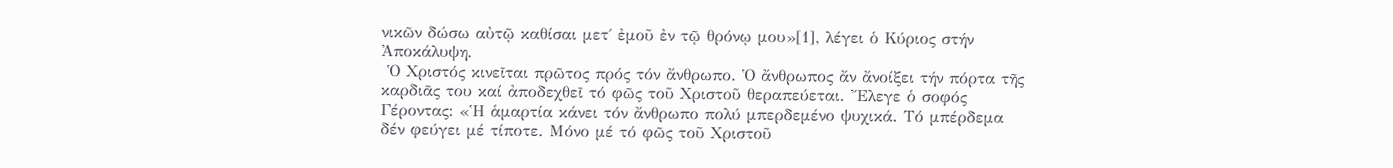νικῶν δώσω αὐτῷ καθίσαι μετ΄ ἐμοῦ ἐν τῷ θρόνῳ μου»[1], λέγει ὁ Κύριος στήν Ἀποκάλυψη.
 Ὁ Χριστός κινεῖται πρῶτος πρός τόν ἄνθρωπο. Ὁ ἄνθρωπος ἄν ἄνοίξει τήν πόρτα τῆς καρδιᾶς του καί ἀποδεχθεῖ τό φῶς τοῦ Χριστοῦ θεραπεύεται. Ἔλεγε ὁ σοφός Γέροντας: «Ἡ ἁμαρτία κάνει τόν ἄνθρωπο πολύ μπερδεμένο ψυχικά. Τό μπέρδεμα δέν φεύγει μέ τίποτε. Μόνο μέ τό φῶς τοῦ Χριστοῦ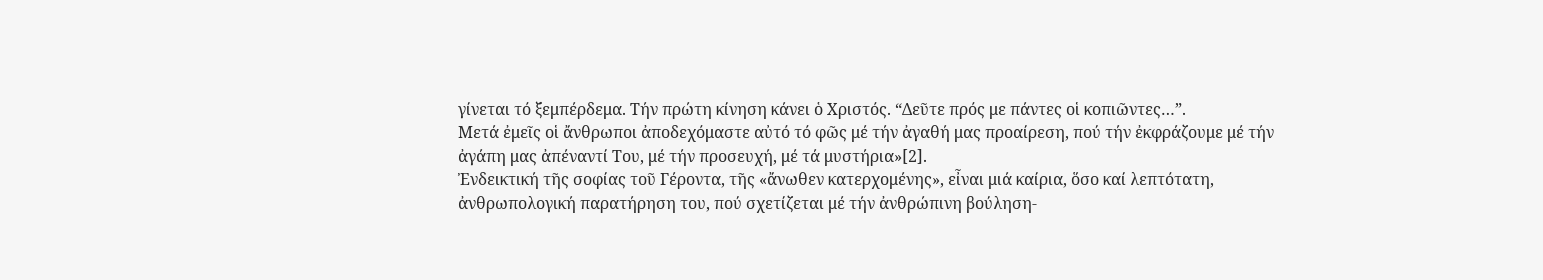γίνεται τό ξεμπέρδεμα. Τήν πρώτη κίνηση κάνει ὁ Χριστός. “Δεῦτε πρός με πάντες οἱ κοπιῶντες…”.
Μετά ἐμεῖς οἱ ἄνθρωποι ἀποδεχόμαστε αὐτό τό φῶς μέ τήν ἀγαθή μας προαίρεση, πού τήν ἐκφράζουμε μέ τήν ἀγάπη μας ἀπέναντί Του, μέ τήν προσευχή, μέ τά μυστήρια»[2].
Ἐνδεικτική τῆς σοφίας τοῦ Γέροντα, τῆς «ἄνωθεν κατερχομένης», εἶναι μιά καίρια, ὅσο καί λεπτότατη, ἀνθρωπολογική παρατήρηση του, πού σχετίζεται μέ τήν ἀνθρώπινη βούληση-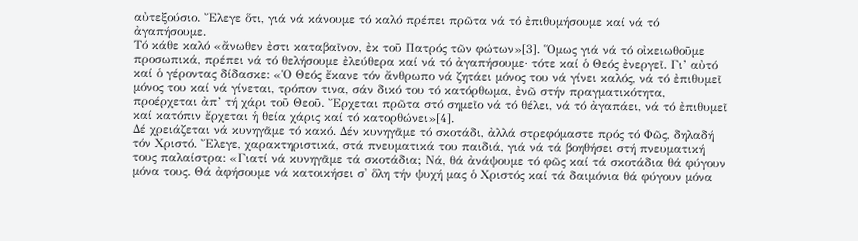αὐτεξούσιο. Ἔλεγε ὅτι, γιά νά κάνουμε τό καλό πρέπει πρῶτα νά τό ἐπιθυμήσουμε καί νά τό ἀγαπήσουμε.
Τό κάθε καλό «ἄνωθεν ἐστι καταβαῖνον, ἐκ τοῦ Πατρός τῶν φώτων»[3]. Ὅμως γιά νά τό οἰκειωθοῦμε προσωπικά, πρέπει νά τό θελήσουμε ἐλεύθερα καί νά τό ἀγαπήσουμε· τότε καί ὁ Θεός ἐνεργεῖ. Γι’ αὐτό καί ὁ γέροντας δίδασκε: «Ὁ Θεός ἔκανε τόν ἄνθρωπο νά ζητάει μόνος του νά γίνει καλός, νά τό ἐπιθυμεῖ μόνος του καί νά γίνεται, τρόπον τινα, σάν δικό του τό κατόρθωμα, ἐνῶ στήν πραγματικότητα, προέρχεται ἀπ’ τή χάρι τοῦ Θεοῦ. Ἔρχεται πρῶτα στό σημεῖο νά τό θέλει, νά τό ἀγαπάει, νά τό ἐπιθυμεῖ καί κατόπιν ἔρχεται ἡ θεία χάρις καί τό κατορθώνει»[4].
Δέ χρειάζεται νά κυνηγᾶμε τό κακό. Δέν κυνηγᾶμε τό σκοτάδι, ἀλλά στρεφόμαστε πρός τό Φῶς, δηλαδή τόν Χριστό. Ἔλεγε, χαρακτηριστικά, στά πνευματικά του παιδιά, γιά νά τά βοηθήσει στή πνευματική τους παλαίστρα: «Γιατί νά κυνηγᾶμε τά σκοτάδια; Νά, θά ἀνάψουμε τό φῶς καί τά σκοτάδια θά φύγουν μόνα τους. Θά ἀφήσουμε νά κατοικήσει σ' ὅλη τήν ψυχή μας ὁ Χριστός καί τά δαιμόνια θά φύγουν μόνα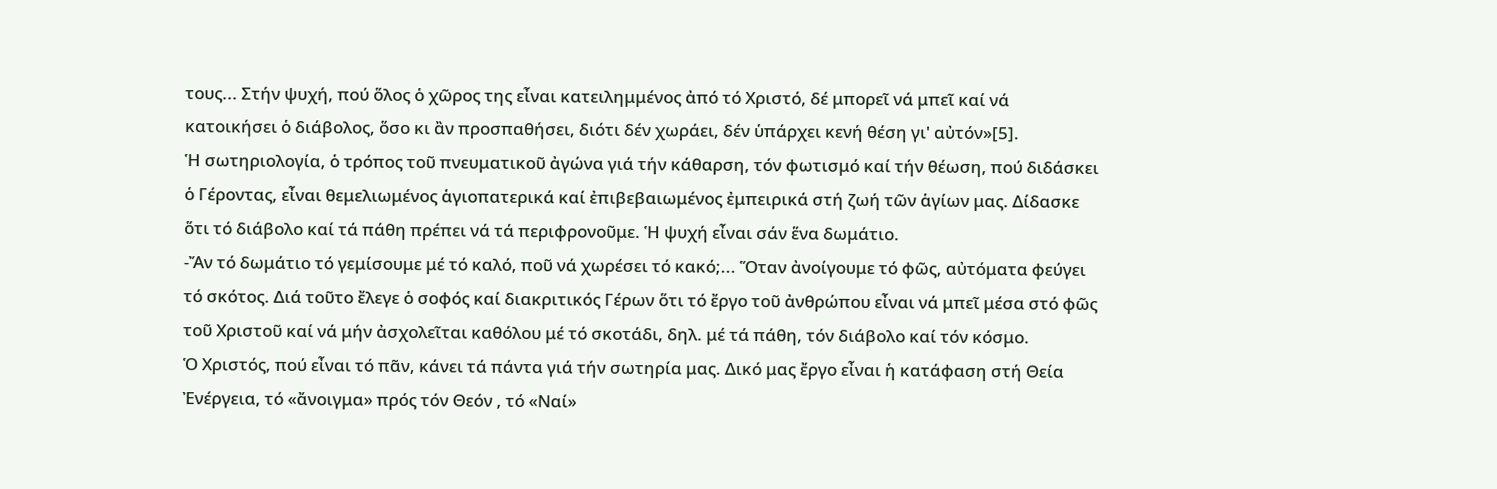τους... Στήν ψυχή, πού ὅλος ὁ χῶρος της εἶναι κατειλημμένος ἀπό τό Χριστό, δέ μπορεῖ νά μπεῖ καί νά κατοικήσει ὁ διάβολος, ὅσο κι ἂν προσπαθήσει, διότι δέν χωράει, δέν ὑπάρχει κενή θέση γι' αὐτόν»[5].
Ἡ σωτηριολογία, ὁ τρόπος τοῦ πνευματικοῦ ἀγώνα γιά τήν κάθαρση, τόν φωτισμό καί τήν θέωση, πού διδάσκει ὁ Γέροντας, εἶναι θεμελιωμένος ἁγιοπατερικά καί ἐπιβεβαιωμένος ἐμπειρικά στή ζωή τῶν ἁγίων μας. Δίδασκε ὅτι τό διάβολο καί τά πάθη πρέπει νά τά περιφρονοῦμε. Ἡ ψυχή εἶναι σάν ἕνα δωμάτιο.
-Ἄν τό δωμάτιο τό γεμίσουμε μέ τό καλό, ποῦ νά χωρέσει τό κακό;... Ὅταν ἀνοίγουμε τό φῶς, αὐτόματα φεύγει τό σκότος. Διά τοῦτο ἔλεγε ὁ σοφός καί διακριτικός Γέρων ὅτι τό ἔργο τοῦ ἀνθρώπου εἶναι νά μπεῖ μέσα στό φῶς τοῦ Χριστοῦ καί νά μήν ἀσχολεῖται καθόλου μέ τό σκοτάδι, δηλ. μέ τά πάθη, τόν διάβολο καί τόν κόσμο.
Ὁ Χριστός, πού εἶναι τό πᾶν, κάνει τά πάντα γιά τήν σωτηρία μας. Δικό μας ἔργο εἶναι ἡ κατάφαση στή Θεία  Ἐνέργεια, τό «ἄνοιγμα» πρός τόν Θεόν , τό «Ναί»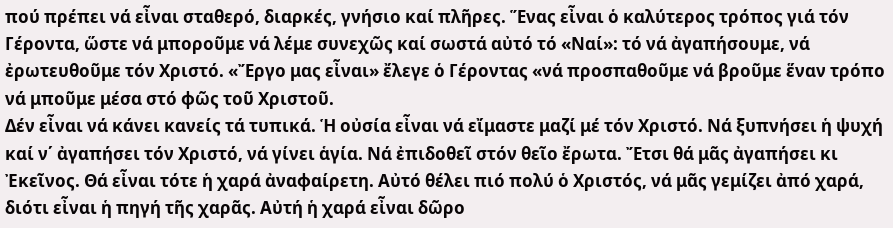πού πρέπει νά εἶναι σταθερό, διαρκές, γνήσιο καί πλῆρες. Ἕνας εἶναι ὁ καλύτερος τρόπος γιά τόν Γέροντα, ὥστε νά μποροῦμε νά λέμε συνεχῶς καί σωστά αὐτό τό «Ναί»: τό νά ἀγαπήσουμε, νά ἐρωτευθοῦμε τόν Χριστό. «Ἔργο μας εἶναι» ἔλεγε ὁ Γέροντας «νά προσπαθοῦμε νά βροῦμε ἕναν τρόπο νά μποῦμε μέσα στό φῶς τοῦ Χριστοῦ.
Δέν εἶναι νά κάνει κανείς τά τυπικά. Ἡ οὐσία εἶναι νά εἴμαστε μαζί μέ τόν Χριστό. Νά ξυπνήσει ἡ ψυχή καί ν΄ ἀγαπήσει τόν Χριστό, νά γίνει ἁγία. Νά ἐπιδοθεῖ στόν θεῖο ἔρωτα. Ἔτσι θά μᾶς ἀγαπήσει κι  Ἐκεῖνος. Θά εἶναι τότε ἡ χαρά ἀναφαίρετη. Αὐτό θέλει πιό πολύ ὁ Χριστός, νά μᾶς γεμίζει ἀπό χαρά, διότι εἶναι ἡ πηγή τῆς χαρᾶς. Αὐτή ἡ χαρά εἶναι δῶρο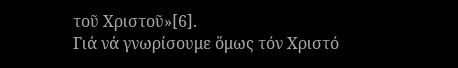τοῦ Χριστοῦ»[6].
Γιά νά γνωρίσουμε ὅμως τόν Χριστό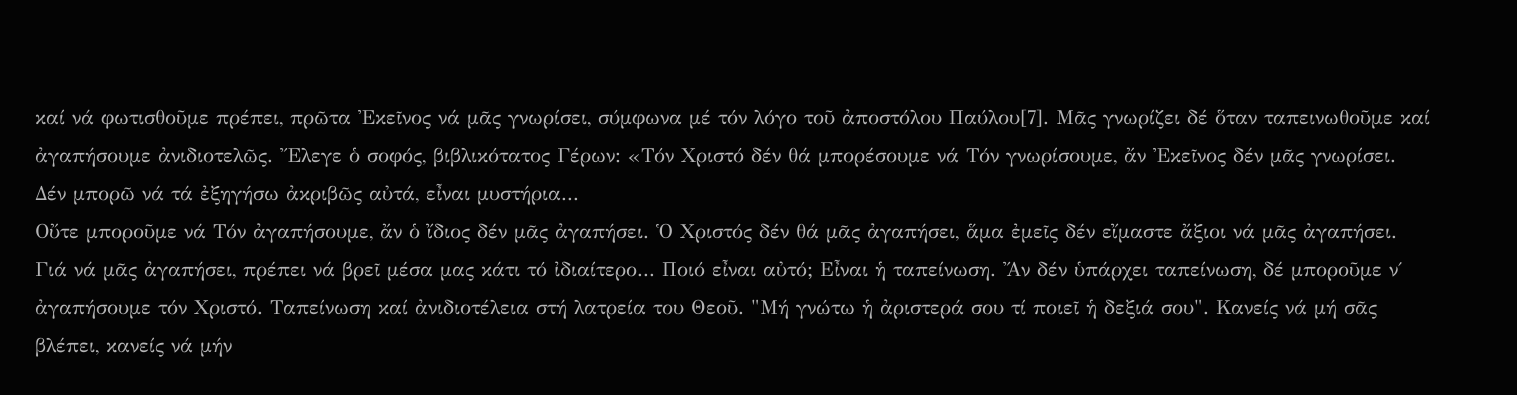καί νά φωτισθοῦμε πρέπει, πρῶτα Ἐκεῖνος νά μᾶς γνωρίσει, σύμφωνα μέ τόν λόγο τοῦ ἀποστόλου Παύλου[7]. Μᾶς γνωρίζει δέ ὅταν ταπεινωθοῦμε καί ἀγαπήσουμε ἀνιδιοτελῶς. Ἔλεγε ὁ σοφός, βιβλικότατος Γέρων: «Τόν Χριστό δέν θά μπορέσουμε νά Τόν γνωρίσουμε, ἄν Ἐκεῖνος δέν μᾶς γνωρίσει. Δέν μπορῶ νά τά ἐξηγήσω ἀκριβῶς αὐτά, εἶναι μυστήρια...
Οὔτε μποροῦμε νά Τόν ἀγαπήσουμε, ἄν ὁ ἴδιος δέν μᾶς ἀγαπήσει. Ὁ Χριστός δέν θά μᾶς ἀγαπήσει, ἅμα ἐμεῖς δέν εἴμαστε ἄξιοι νά μᾶς ἀγαπήσει. Γιά νά μᾶς ἀγαπήσει, πρέπει νά βρεῖ μέσα μας κάτι τό ἰδιαίτερο... Ποιό εἶναι αὐτό; Εἶναι ἡ ταπείνωση. Ἄν δέν ὑπάρχει ταπείνωση, δέ μποροῦμε ν΄ ἀγαπήσουμε τόν Χριστό. Ταπείνωση καί ἀνιδιοτέλεια στή λατρεία του Θεοῦ. "Μή γνώτω ἡ ἀριστερά σου τί ποιεῖ ἡ δεξιά σου". Κανείς νά μή σᾶς βλέπει, κανείς νά μήν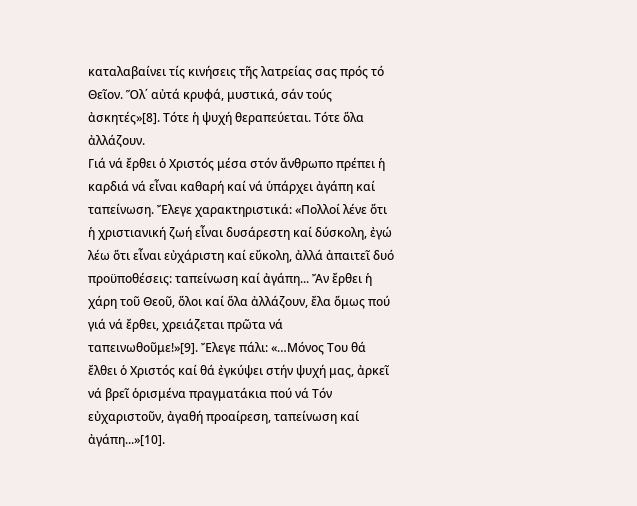καταλαβαίνει τίς κινήσεις τῆς λατρείας σας πρός τό Θεῖον. Ὅλ΄ αὐτά κρυφά, μυστικά, σάν τούς ἀσκητές»[8]. Τότε ἡ ψυχή θεραπεύεται. Τότε ὅλα ἀλλάζουν.
Γιά νά ἔρθει ὁ Χριστός μέσα στόν ἄνθρωπο πρέπει ἡ καρδιά νά εἶναι καθαρή καί νά ὑπάρχει ἀγάπη καί ταπείνωση. Ἔλεγε χαρακτηριστικά: «Πολλοί λένε ὅτι ἡ χριστιανική ζωή εἶναι δυσάρεστη καί δύσκολη, ἐγώ λέω ὅτι εἶναι εὐχάριστη καί εὔκολη, ἀλλά ἀπαιτεῖ δυό προϋποθέσεις: ταπείνωση καί ἀγάπη... Ἄν ἔρθει ἡ χάρη τοῦ Θεοῦ, ὅλοι καί ὅλα ἀλλάζουν, ἔλα ὅμως πού γιά νά ἔρθει, χρειάζεται πρῶτα νά ταπεινωθοῦμε!»[9]. Ἔλεγε πάλι: «…Μόνος Του θά ἔλθει ὁ Χριστός καί θά ἐγκύψει στήν ψυχή μας, ἀρκεῖ νά βρεῖ ὁρισμένα πραγματάκια πού νά Τόν εὐχαριστοῦν, ἀγαθή προαίρεση, ταπείνωση καί ἀγάπη...»[10].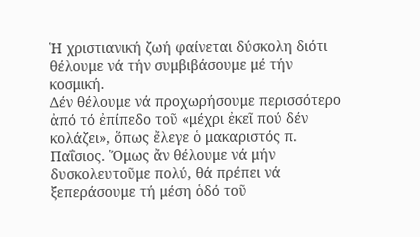Ἡ χριστιανική ζωή φαίνεται δύσκολη διότι θέλουμε νά τήν συμβιβάσουμε μέ τήν κοσμική.
Δέν θέλουμε νά προχωρήσουμε περισσότερο ἀπό τό ἐπίπεδο τοῦ «μέχρι ἐκεῖ πού δέν κολάζει», ὅπως ἔλεγε ὁ μακαριστός π. Παΐσιος. Ὅμως ἄν θέλουμε νά μήν δυσκολευτοῦμε πολύ, θά πρέπει νά ξεπεράσουμε τή μέση ὁδό τοῦ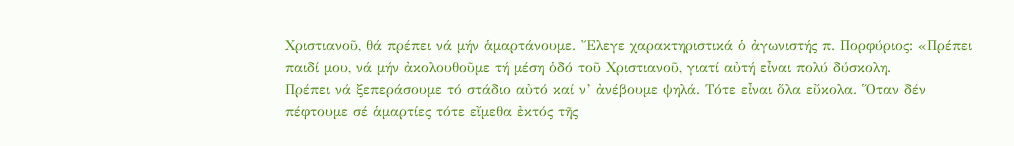Χριστιανοῦ, θά πρέπει νά μήν ἁμαρτάνουμε. Ἔλεγε χαρακτηριστικά ὁ ἀγωνιστής π. Πορφύριος: «Πρέπει παιδί μου, νά μήν ἀκολουθοῦμε τή μέση ὁδό τοῦ Χριστιανοῦ, γιατί αὐτή εἶναι πολύ δύσκολη.
Πρέπει νά ξεπεράσουμε τό στάδιο αὐτό καί ν’ ἀνέβουμε ψηλά. Τότε εἶναι ὅλα εὔκολα. Ὅταν δέν πέφτουμε σέ ἁμαρτίες τότε εἴμεθα ἐκτός τῆς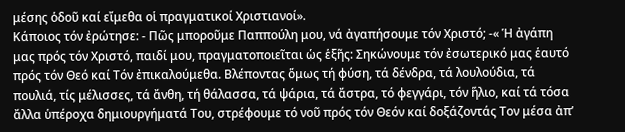μέσης ὁδοῦ καί εἴμεθα οἱ πραγματικοί Χριστιανοί».
Κάποιος τόν ἐρώτησε: - Πῶς μποροῦμε Παππούλη μου, νά ἀγαπήσουμε τόν Χριστό; -« Ἡ ἀγάπη μας πρός τόν Χριστό, παιδί μου, πραγματοποιεῖται ὡς ἑξῆς: Σηκώνουμε τόν ἐσωτερικό μας ἑαυτό πρός τόν Θεό καί Τόν ἐπικαλούμεθα. Βλέποντας ὅμως τή φύση, τά δένδρα, τά λουλούδια, τά πουλιά, τίς μέλισσες, τά ἄνθη, τή θάλασσα, τά ψάρια, τά ἄστρα, τό φεγγάρι, τόν ἥλιο, καί τά τόσα ἄλλα ὑπέροχα δημιουργήματά Του, στρέφουμε τό νοῦ πρός τόν Θεόν καί δοξάζοντάς Τον μέσα ἀπ’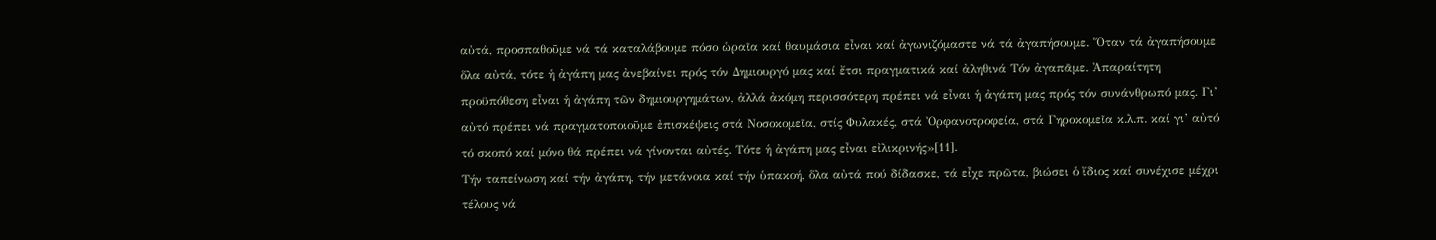αὐτά, προσπαθοῦμε νά τά καταλάβουμε πόσο ὡραῖα καί θαυμάσια εἶναι καί ἀγωνιζόμαστε νά τά ἀγαπήσουμε. Ὅταν τά ἀγαπήσουμε ὅλα αὐτά, τότε ἡ ἀγάπη μας ἀνεβαίνει πρός τόν Δημιουργό μας καί ἔτσι πραγματικά καί ἀληθινά Τόν ἀγαπᾶμε. Ἀπαραίτητη προϋπόθεση εἶναι ἡ ἀγάπη τῶν δημιουργημάτων, ἀλλά ἀκόμη περισσότερη πρέπει νά εἶναι ἡ ἀγάπη μας πρός τόν συνάνθρωπό μας. Γι’ αὐτό πρέπει νά πραγματοποιοῦμε ἐπισκέψεις στά Νοσοκομεῖα, στίς Φυλακές, στά Ὀρφανοτροφεία, στά Γηροκομεῖα κ.λ.π. καί γι’ αὐτό τό σκοπό καί μόνο θά πρέπει νά γίνονται αὐτές. Τότε ἡ ἀγάπη μας εἶναι εἰλικρινής»[11].
Τήν ταπείνωση καί τήν ἀγάπη, τήν μετάνοια καί τήν ὑπακοή, ὅλα αὐτά πού δίδασκε, τά εἶχε πρῶτα, βιώσει ὁ ἴδιος καί συνέχισε μέχρι τέλους νά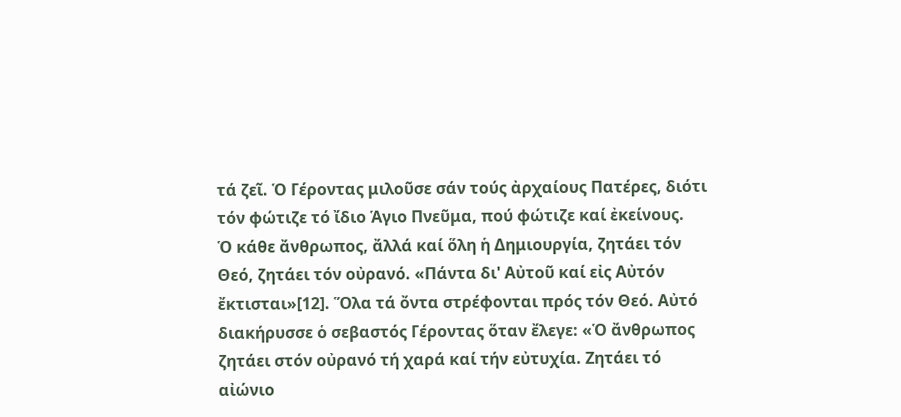τά ζεῖ. Ὁ Γέροντας μιλοῦσε σάν τούς ἀρχαίους Πατέρες, διότι τόν φώτιζε τό ἴδιο Ἁγιο Πνεῦμα, πού φώτιζε καί ἐκείνους.
Ὁ κάθε ἄνθρωπος, ἄλλά καί ὅλη ἡ Δημιουργία, ζητάει τόν Θεό, ζητάει τόν οὐρανό. «Πάντα δι' Αὐτοῦ καί εἰς Αὐτόν ἔκτισται»[12]. Ὅλα τά ὄντα στρέφονται πρός τόν Θεό. Αὐτό διακήρυσσε ὁ σεβαστός Γέροντας ὅταν ἔλεγε: «Ὁ ἄνθρωπος ζητάει στόν οὐρανό τή χαρά καί τήν εὐτυχία. Ζητάει τό αἰώνιο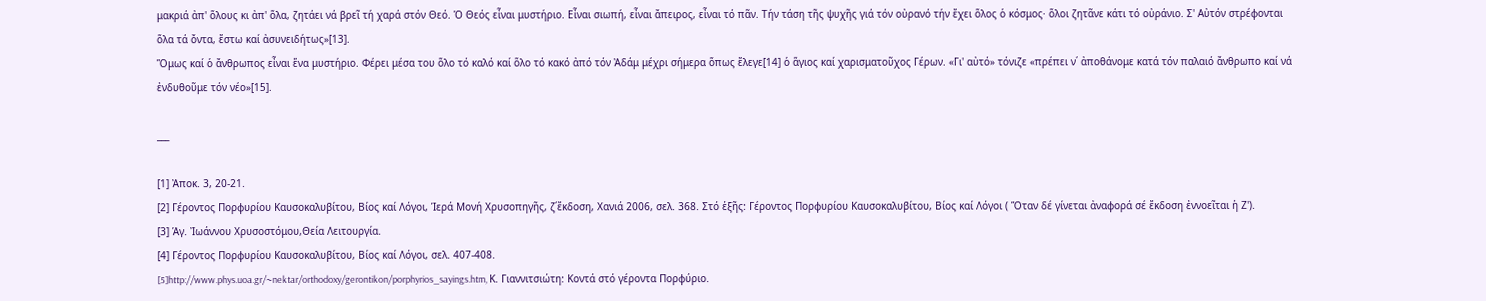μακριά ἀπ' ὅλους κι ἀπ' ὅλα, ζητάει νά βρεῖ τή χαρά στόν Θεό. Ὁ Θεός εἶναι μυστήριο. Εἶναι σιωπή, εἶναι ἄπειρος, εἶναι τό πᾶν. Τήν τάση τῆς ψυχῆς γιά τόν οὐρανό τήν ἔχει ὅλος ὁ κόσμος· ὅλοι ζητᾶνε κάτι τό οὐράνιο. Σ' Αὐτόν στρέφονται ὅλα τά ὄντα, ἔστω καί ἀσυνειδήτως»[13].
Ὅμως καί ὁ ἄνθρωπος εἶναι ἕνα μυστήριο. Φέρει μέσα του ὅλο τό καλό καί ὅλο τό κακό ἀπό τόν Ἀδάμ μέχρι σήμερα ὅπως ἔλεγε[14] ὁ ἅγιος καί χαρισματοῦχος Γέρων. «Γι' αὐτό» τόνιζε «πρέπει ν΄ ἀποθάνομε κατά τόν παλαιό ἄνθρωπο καί νά ἐνδυθοῦμε τόν νέο»[15].

___

[1] Ἀποκ. 3, 20-21.
[2] Γέροντος Πορφυρίου Καυσοκαλυβίτου, Βίος καί Λόγοι, Ἱερά Μονή Χρυσοπηγῆς, ζ΄ἔκδοση, Χανιά 2006, σελ. 368. Στό ἑξῆς: Γέροντος Πορφυρίου Καυσοκαλυβίτου, Βίος καί Λόγοι ( Ὅταν δέ γίνεται ἀναφορά σέ ἔκδοση ἐννοεῖται ἡ Ζ').
[3] Ἁγ. Ἰωάννου Χρυσοστόμου,Θεία Λειτουργία.
[4] Γέροντος Πορφυρίου Καυσοκαλυβίτου, Βίος καί Λόγοι, σελ. 407-408.
[5]http://www.phys.uoa.gr/~nektar/orthodoxy/gerontikon/porphyrios_sayings.htm, Κ. Γιαννιτσιώτη: Κοντά στό γέροντα Πορφύριο.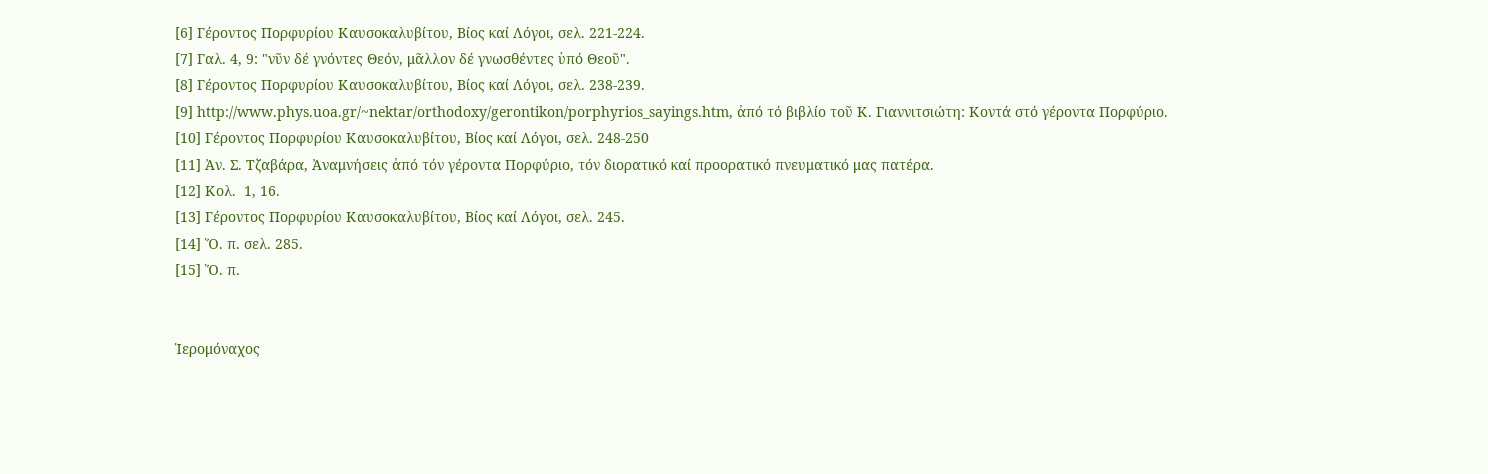[6] Γέροντος Πορφυρίου Καυσοκαλυβίτου, Βίος καί Λόγοι, σελ. 221-224.
[7] Γαλ. 4, 9: "νῦν δέ γνόντες Θεόν, μᾶλλον δέ γνωσθέντες ὑπό Θεοῦ".
[8] Γέροντος Πορφυρίου Καυσοκαλυβίτου, Βίος καί Λόγοι, σελ. 238-239.
[9] http://www.phys.uoa.gr/~nektar/orthodoxy/gerontikon/porphyrios_sayings.htm, ἀπό τό βιβλίο τοῦ Κ. Γιαννιτσιώτη: Κοντά στό γέροντα Πορφύριο.
[10] Γέροντος Πορφυρίου Καυσοκαλυβίτου, Βίος καί Λόγοι, σελ. 248-250
[11] Ἀν. Σ. Τζαβάρα, Ἀναμνήσεις ἀπό τόν γέροντα Πορφύριο, τόν διορατικό καί προορατικό πνευματικό μας πατέρα.
[12] Κολ.  1, 16.
[13] Γέροντος Πορφυρίου Καυσοκαλυβίτου, Βίος καί Λόγοι, σελ. 245.
[14] Ὅ. π. σελ. 285.
[15] Ὅ. π.


Ἱερομόναχος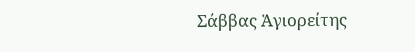Σάββας Ἁγιορείτης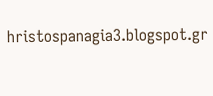hristospanagia3.blogspot.gr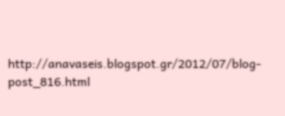http://anavaseis.blogspot.gr/2012/07/blog-post_816.html